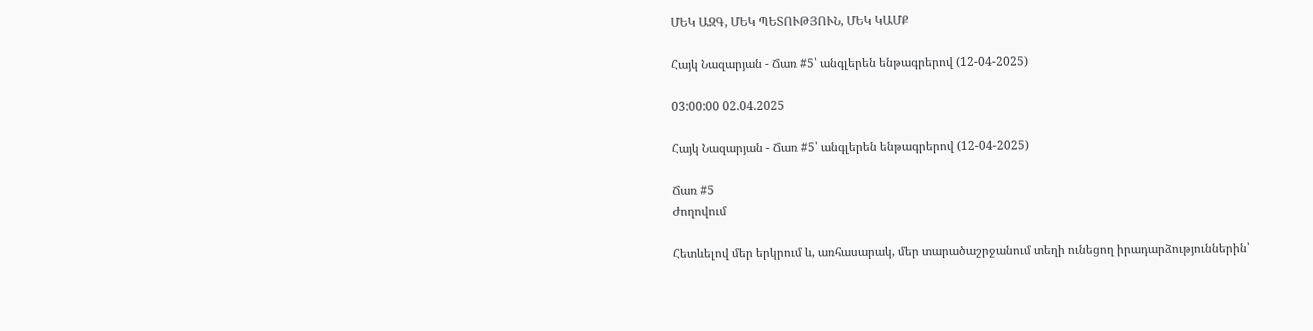ՄԵԿ ԱԶԳ, ՄԵԿ ՊԵՏՈՒԹՅՈՒՆ, ՄԵԿ ԿԱՄՔ

Հայկ Նազարյան - Ճառ #5՝ անգլերեն ենթագրերով (12-04-2025)

03:00:00 02.04.2025

Հայկ Նազարյան - Ճառ #5՝ անգլերեն ենթագրերով (12-04-2025)

Ճառ #5
Ժողովում

Հետևելով մեր երկրում և, առհասարակ, մեր տարածաշրջանում տեղի ունեցող իրադարձություններին՝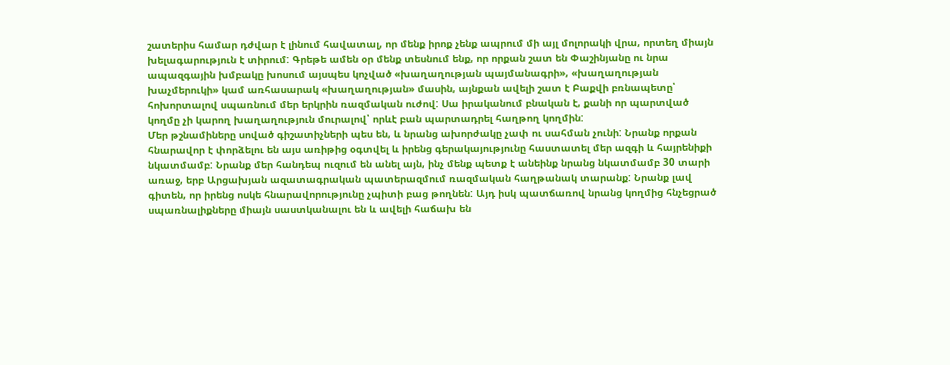շատերիս համար դժվար է լինում հավատալ, որ մենք իրոք չենք ապրում մի այլ մոլորակի վրա, որտեղ միայն խելագարություն է տիրում: Գրեթե ամեն օր մենք տեսնում ենք, որ որքան շատ են Փաշինյանը ու նրա ապազգային խմբակը խոսում այսպես կոչված «խաղաղության պայմանագրի», «խաղաղության խաչմերուկի» կամ առհասարակ «խաղաղության» մասին, այնքան ավելի շատ է Բաքվի բռնապետը՝ հոխորտալով սպառնում մեր երկրին ռազմական ուժով: Սա իրականում բնական է, քանի որ պարտված կողմը չի կարող խաղաղություն մուրալով՝ որևէ բան պարտադրել հաղթող կողմին:
Մեր թշնամիները սոված գիշատիչների պես են, և նրանց ախորժակը չափ ու սահման չունի: Նրանք որքան հնարավոր է փորձելու են այս առիթից օգտվել և իրենց գերակայությունը հաստատել մեր ազգի և հայրենիքի նկատմամբ: Նրանք մեր հանդեպ ուզում են անել այն, ինչ մենք պետք է անեինք նրանց նկատմամբ 30 տարի առաջ, երբ Արցախյան ազատագրական պատերազմում ռազմական հաղթանակ տարանք: Նրանք լավ գիտեն, որ իրենց ոսկե հնարավորությունը չպիտի բաց թողնեն: Այդ իսկ պատճառով նրանց կողմից հնչեցրած սպառնալիքները միայն սաստկանալու են և ավելի հաճախ են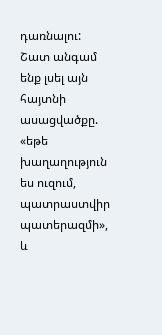դառնալու:
Շատ անգամ ենք լսել այն հայտնի ասացվածքը. «եթե խաղաղություն ես ուզում, պատրաստվիր պատերազմի», և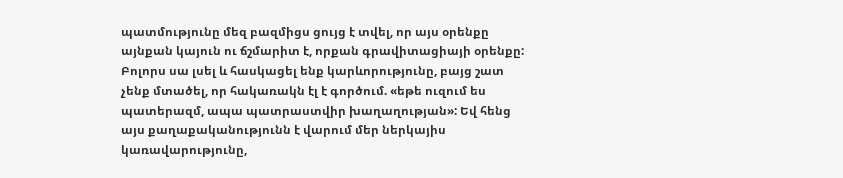պատմությունը մեզ բազմիցս ցույց է տվել, որ այս օրենքը այնքան կայուն ու ճշմարիտ է, որքան գրավիտացիայի օրենքը: Բոլորս սա լսել և հասկացել ենք կարևորությունը, բայց շատ չենք մտածել, որ հակառակն էլ է գործում. «եթե ուզում ես պատերազմ, ապա պատրաստվիր խաղաղության»: Եվ հենց այս քաղաքականությունն է վարում մեր ներկայիս կառավարությունը,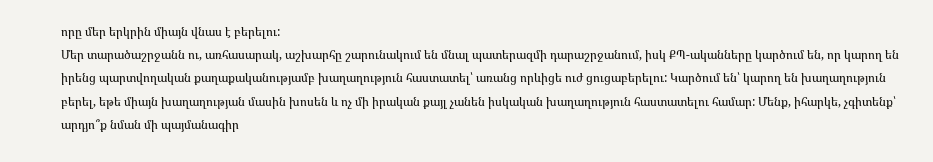որը մեր երկրին միայն վնաս է բերելու:
Մեր տարածաշրջանն ու, առհասարակ, աշխարհը շարունակում են մնալ պատերազմի դարաշրջանում, իսկ ՔՊ-ականները կարծում են, որ կարող են իրենց պարտվողական քաղաքականությամբ խաղաղություն հաստատել՝ առանց որևիցե ուժ ցուցաբերելու: Կարծում են՝ կարող են խաղաղություն բերել, եթե միայն խաղաղության մասին խոսեն և ոչ մի իրական քայլ չանեն իսկական խաղաղություն հաստատելու համար: Մենք, իհարկե, չգիտենք՝ արդյո՞ք նման մի պայմանագիր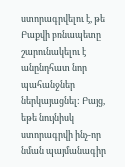ստորագրվելու է, թե Բաքվի բռնապետը շարունակելու է անընդհատ նոր պահանջներ ներկայացնել: Բայց, եթե նույնիսկ ստորագրվի ինչ-որ նման պայմանագիր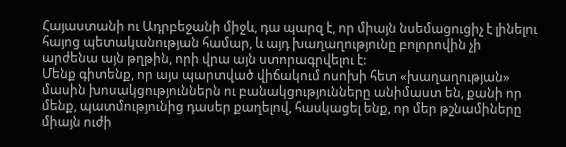Հայաստանի ու Ադրբեջանի միջև, դա պարզ է, որ միայն նսեմացուցիչ է լինելու հայոց պետականության համար, և այդ խաղաղությունը բոլորովին չի արժենա այն թղթին, որի վրա այն ստորագրվելու է:
Մենք գիտենք, որ այս պարտված վիճակում ոսոխի հետ «խաղաղության» մասին խոսակցություններն ու բանակցությունները անիմաստ են, քանի որ մենք, պատմությունից դասեր քաղելով, հասկացել ենք, որ մեր թշնամիները միայն ուժի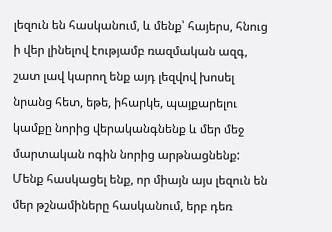լեզուն են հասկանում, և մենք՝ հայերս, հնուց ի վեր լինելով էությամբ ռազմական ազգ, շատ լավ կարող ենք այդ լեզվով խոսել նրանց հետ, եթե, իհարկե, պայքարելու կամքը նորից վերականգնենք և մեր մեջ մարտական ոգին նորից արթնացնենք: Մենք հասկացել ենք, որ միայն այս լեզուն են մեր թշնամիները հասկանում, երբ դեռ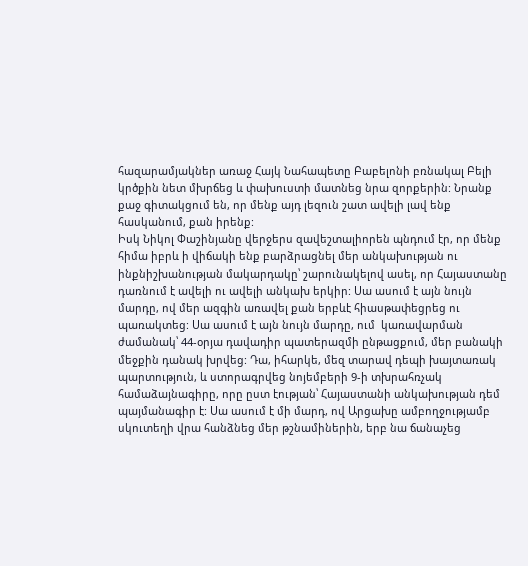հազարամյակներ առաջ Հայկ Նահապետը Բաբելոնի բռնակալ Բելի կրծքին նետ մխրճեց և փախուստի մատնեց նրա զորքերին: Նրանք քաջ գիտակցում են, որ մենք այդ լեզուն շատ ավելի լավ ենք հասկանում, քան իրենք:
Իսկ Նիկոլ Փաշինյանը վերջերս զավեշտալիորեն պնդում էր, որ մենք հիմա իբրև ի վիճակի ենք բարձրացնել մեր անկախության ու ինքնիշխանության մակարդակը՝ շարունակելով ասել, որ Հայաստանը դառնում է ավելի ու ավելի անկախ երկիր: Սա ասում է այն նույն մարդը, ով մեր ազգին առավել քան երբևէ հիասթափեցրեց ու պառակտեց: Սա ասում է այն նույն մարդը, ում  կառավարման ժամանակ՝ 44-օրյա դավադիր պատերազմի ընթացքում, մեր բանակի մեջքին դանակ խրվեց: Դա, իհարկե, մեզ տարավ դեպի խայտառակ պարտություն, և ստորագրվեց նոյեմբերի 9-ի տխրահռչակ համաձայնագիրը, որը ըստ էության՝ Հայաստանի անկախության դեմ պայմանագիր է: Սա ասում է մի մարդ, ով Արցախը ամբողջությամբ սկուտեղի վրա հանձնեց մեր թշնամիներին, երբ նա ճանաչեց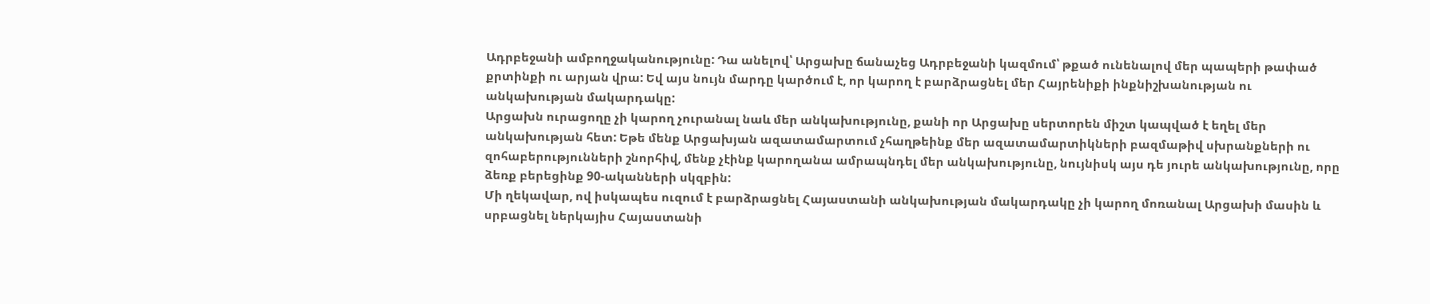Ադրբեջանի ամբողջականությունը: Դա անելով՝ Արցախը ճանաչեց Ադրբեջանի կազմում՝ թքած ունենալով մեր պապերի թափած քրտինքի ու արյան վրա: Եվ այս նույն մարդը կարծում է, որ կարող է բարձրացնել մեր Հայրենիքի ինքնիշխանության ու անկախության մակարդակը:
Արցախն ուրացողը չի կարող չուրանալ նաև մեր անկախությունը, քանի որ Արցախը սերտորեն միշտ կապված է եղել մեր անկախության հետ: Եթե մենք Արցախյան ազատամարտում չհաղթեինք մեր ազատամարտիկների բազմաթիվ սխրանքների ու զոհաբերությունների շնորհիվ, մենք չէինք կարողանա ամրապնդել մեր անկախությունը, նույնիսկ այս դե յուրե անկախությունը, որը ձեռք բերեցինք 90-ականների սկզբին:
Մի ղեկավար, ով իսկապես ուզում է բարձրացնել Հայաստանի անկախության մակարդակը չի կարող մոռանալ Արցախի մասին և սրբացնել ներկայիս Հայաստանի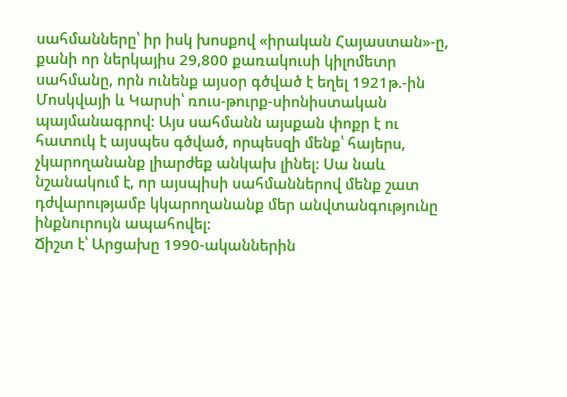սահմանները՝ իր իսկ խոսքով «իրական Հայաստան»-ը, քանի որ ներկայիս 29,800 քառակուսի կիլոմետր սահմանը, որն ունենք այսօր գծված է եղել 1921թ.-ին Մոսկվայի և Կարսի՝ ռուս-թուրք-սիոնիստական պայմանագրով: Այս սահմանն այսքան փոքր է ու հատուկ է այսպես գծված, որպեսզի մենք՝ հայերս, չկարողանանք լիարժեք անկախ լինել: Սա նաև նշանակում է, որ այսպիսի սահմաններով մենք շատ դժվարությամբ կկարողանանք մեր անվտանգությունը ինքնուրույն ապահովել:
Ճիշտ է՝ Արցախը 1990-ականներին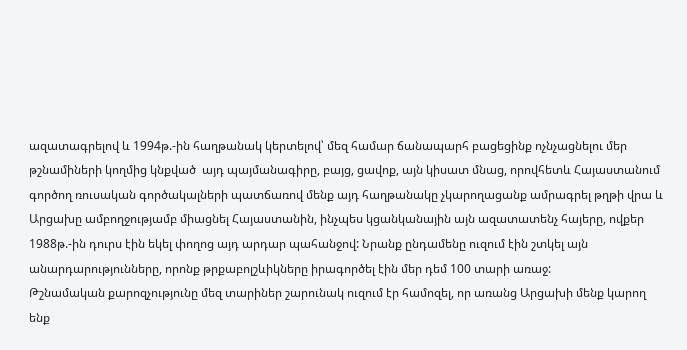ազատագրելով և 1994թ.-ին հաղթանակ կերտելով՝ մեզ համար ճանապարհ բացեցինք ոչնչացնելու մեր թշնամիների կողմից կնքված  այդ պայմանագիրը, բայց, ցավոք, այն կիսատ մնաց, որովհետև Հայաստանում գործող ռուսական գործակալների պատճառով մենք այդ հաղթանակը չկարողացանք ամրագրել թղթի վրա և Արցախը ամբողջությամբ միացնել Հայաստանին, ինչպես կցանկանային այն ազատատենչ հայերը, ովքեր 1988թ.-ին դուրս էին եկել փողոց այդ արդար պահանջով: Նրանք ընդամենը ուզում էին շտկել այն անարդարությունները, որոնք թրքաբոլշևիկները իրագործել էին մեր դեմ 100 տարի առաջ:
Թշնամական քարոզչությունը մեզ տարիներ շարունակ ուզում էր համոզել, որ առանց Արցախի մենք կարող ենք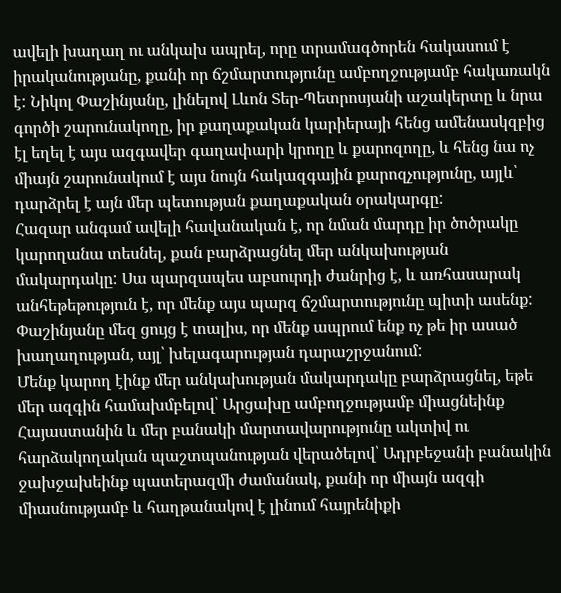ավելի խաղաղ ու անկախ ապրել, որը տրամագծորեն հակասում է իրականությանը, քանի որ ճշմարտությունը ամբողջությամբ հակառակն է: Նիկոլ Փաշինյանը, լինելով Լևոն Տեր-Պետրոսյանի աշակերտը և նրա գործի շարունակողը, իր քաղաքական կարիերայի հենց ամենասկզբից էլ եղել է այս ազգավեր գաղափարի կրողը և քարոզողը, և հենց նա ոչ միայն շարունակում է այս նույն հակազգային քարոզչությունը, այլև՝ դարձրել է այն մեր պետության քաղաքական օրակարգը:
Հազար անգամ ավելի հավանական է, որ նման մարդը իր ծոծրակը կարողանա տեսնել, քան բարձրացնել մեր անկախության մակարդակը: Սա պարզապես աբսուրդի ժանրից է, և առհասարակ անհեթեթություն է, որ մենք այս պարզ ճշմարտությունը պիտի ասենք: Փաշինյանը մեզ ցույց է տալիս, որ մենք ապրում ենք ոչ թե իր ասած խաղաղության, այլ՝ խելագարության դարաշրջանում:
Մենք կարող էինք մեր անկախության մակարդակը բարձրացնել, եթե մեր ազգին համախմբելով՝ Արցախը ամբողջությամբ միացնեինք Հայաստանին և մեր բանակի մարտավարությունը ակտիվ ու հարձակողական պաշտպանության վերածելով՝ Ադրբեջանի բանակին ջախջախեինք պատերազմի ժամանակ, քանի որ միայն ազգի միասնությամբ և հաղթանակով է լինում հայրենիքի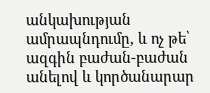անկախության ամրապնդումը, և ոչ թե՝ ազգին բաժան-բաժան անելով և կործանարար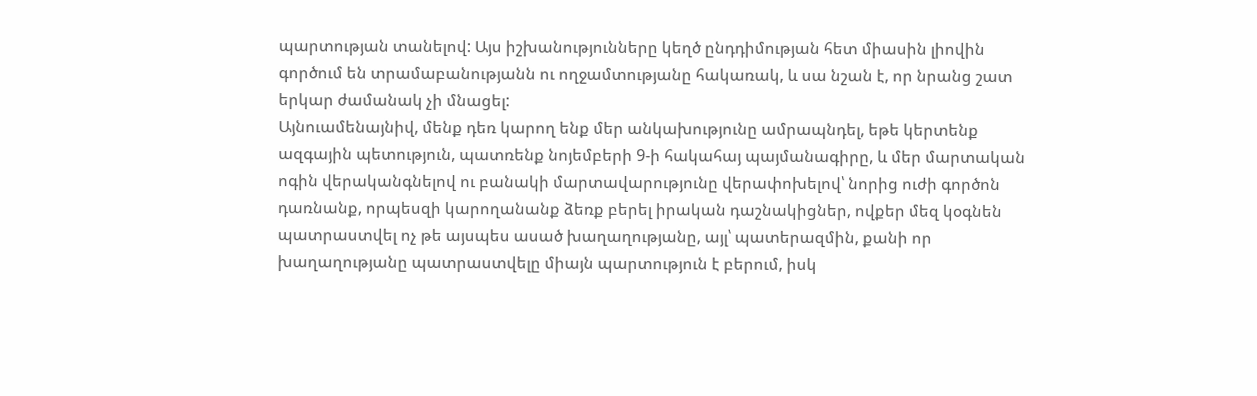պարտության տանելով: Այս իշխանությունները կեղծ ընդդիմության հետ միասին լիովին գործում են տրամաբանությանն ու ողջամտությանը հակառակ, և սա նշան է, որ նրանց շատ երկար ժամանակ չի մնացել:
Այնուամենայնիվ, մենք դեռ կարող ենք մեր անկախությունը ամրապնդել, եթե կերտենք ազգային պետություն, պատռենք նոյեմբերի 9-ի հակահայ պայմանագիրը, և մեր մարտական ոգին վերականգնելով ու բանակի մարտավարությունը վերափոխելով՝ նորից ուժի գործոն դառնանք, որպեսզի կարողանանք ձեռք բերել իրական դաշնակիցներ, ովքեր մեզ կօգնեն պատրաստվել ոչ թե այսպես ասած խաղաղությանը, այլ՝ պատերազմին, քանի որ խաղաղությանը պատրաստվելը միայն պարտություն է բերում, իսկ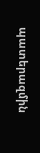պատերազմին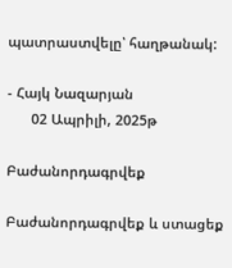պատրաստվելը՝ հաղթանակ:

- Հայկ Նազարյան
      02 Ապրիլի, 2025թ

Բաժանորդագրվեք

Բաժանորդագրվեք և ստացեք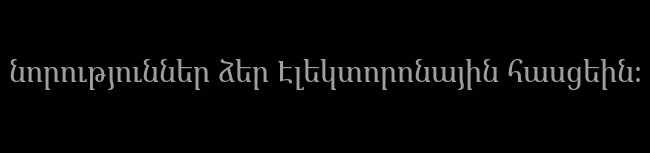նորություններ ձեր Էլեկտորոնային հասցեին։